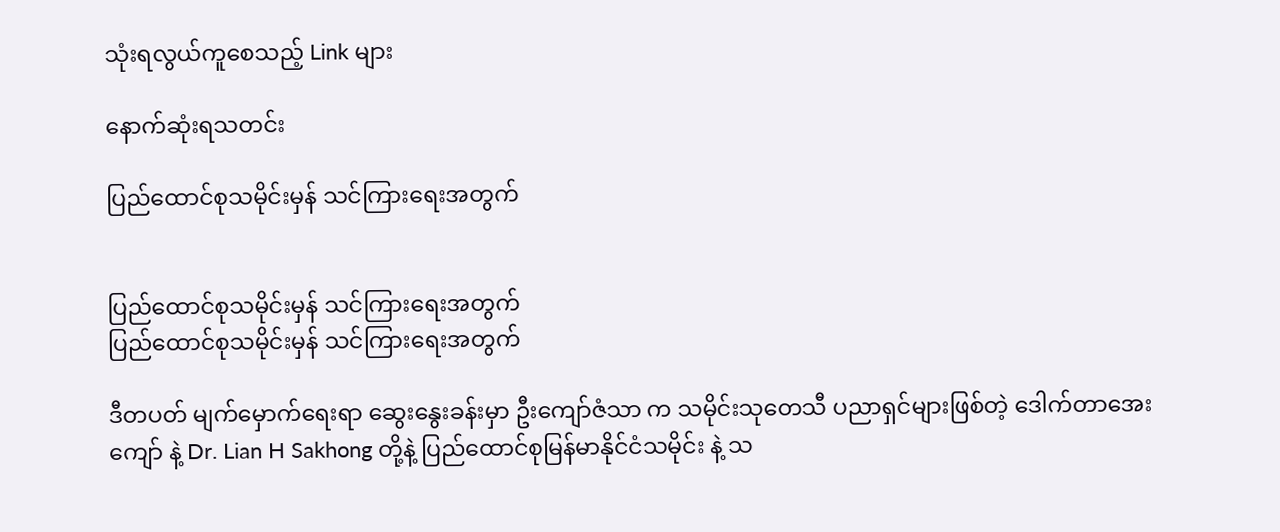သုံးရလွယ်ကူစေသည့် Link များ

နောက်ဆုံးရသတင်း

ပြည်ထောင်စုသမိုင်းမှန် သင်ကြားရေးအတွက်


ပြည်ထောင်စုသမိုင်းမှန် သင်ကြားရေးအတွက်
ပြည်ထောင်စုသမိုင်းမှန် သင်ကြားရေးအတွက်

ဒီတပတ် မျက်မှောက်ရေးရာ ဆွေးနွေးခန်းမှာ ဦးကျော်ဇံသာ က သမိုင်းသုတေသီ ပညာရှင်များဖြစ်တဲ့ ဒေါက်တာအေးကျော် နဲ့ Dr. Lian H Sakhong တို့နဲ့ ပြည်ထောင်စုမြန်မာနိုင်ငံသမိုင်း နဲ့ သ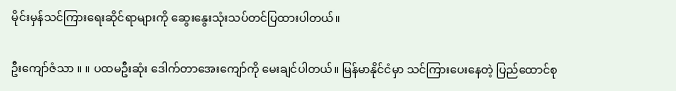မိုင်းမှန်သင်ကြားရေးဆိုင်ရာများကို ဆွေးနွေးသုံးသပ်တင်ပြထားပါတယ်။

ဦးကျော်ဇံသာ ။ ။ ပထမဦးဆုံး ဒေါက်တာအေးကျော်ကို မေးချင်ပါတယ်။ မြန်မာနိုင်ငံမှာ သင်ကြားပေးနေတဲ့ ပြည်ထောင်စု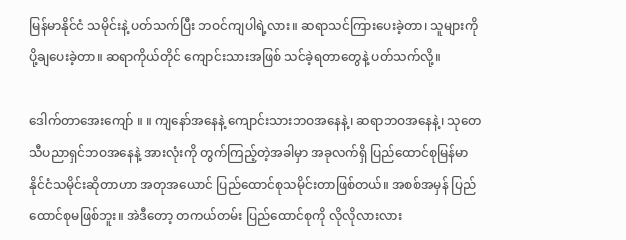မြန်မာနိုင်ငံ သမိုင်းနဲ့ ပတ်သက်ပြီး ဘဝင်ကျပါရဲ့လား။ ဆရာသင်ကြားပေးခဲ့တာ၊ သူများကို ပို့ချပေးခဲ့တာ။ ဆရာကိုယ်တိုင် ကျောင်းသားအဖြစ် သင်ခဲ့ရတာတွေနဲ့ ပတ်သက်လို့။

ဒေါက်တာအေးကျော် ။ ။ ကျနော်အနေနဲ့ ကျောင်းသားဘဝအနေနဲ့၊ ဆရာဘဝအနေနဲ့၊ သုတေသီပညာရှင်ဘဝအနေနဲ့ အားလုံးကို တွက်ကြည့်တဲ့အခါမှာ အခုလက်ရှိ ပြည်ထောင်စုမြန်မာနိုင်ငံသမိုင်းဆိုတာဟာ အတုအယောင် ပြည်ထောင်စုသမိုင်းတာဖြစ်တယ်။ အစစ်အမှန် ပြည်ထောင်စုမဖြစ်ဘူး။ အဲဒီတော့ တကယ်တမ်း ပြည်ထောင်စုကို လိုလိုလားလား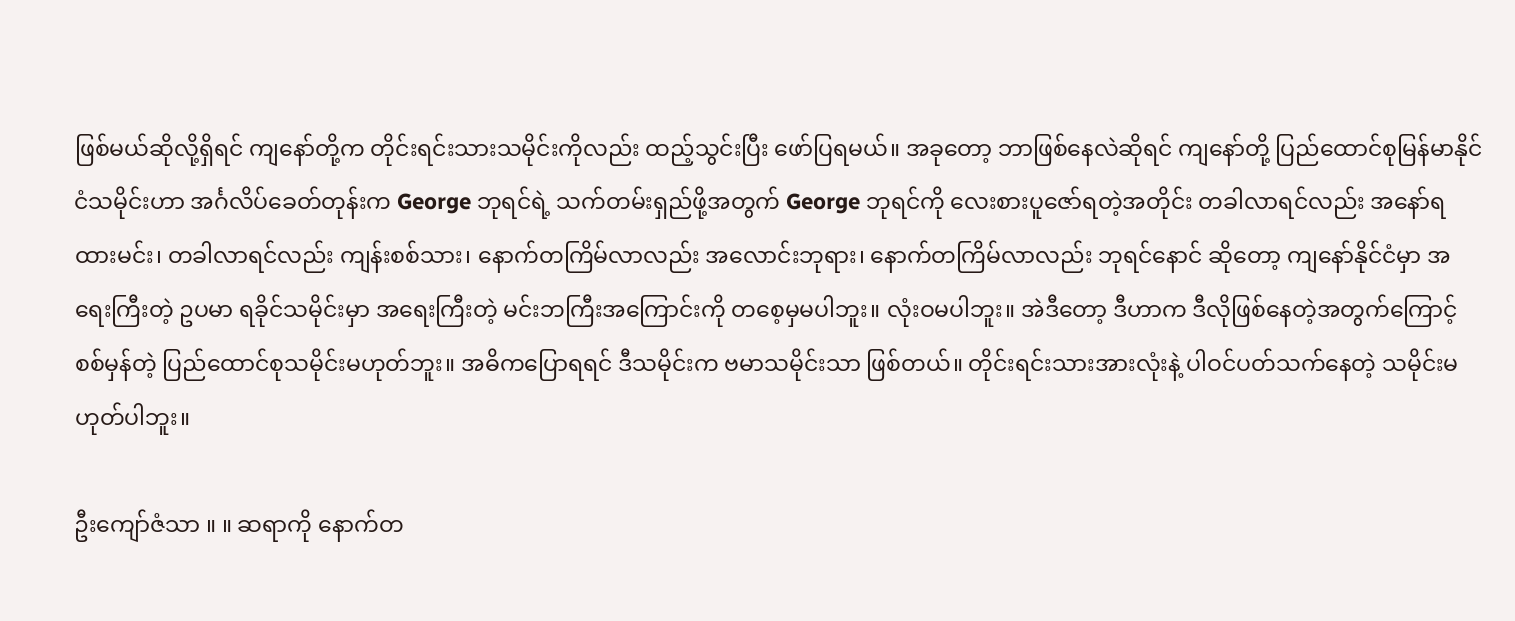ဖြစ်မယ်ဆိုလို့ရှိရင် ကျနော်တို့က တိုင်းရင်းသားသမိုင်းကိုလည်း ထည့်သွင်းပြီး ဖော်ပြရမယ်။ အခုတော့ ဘာဖြစ်နေလဲဆိုရင် ကျနော်တို့ ပြည်ထောင်စုမြန်မာနိုင်ငံသမိုင်းဟာ အင်္ဂလိပ်ခေတ်တုန်းက George ဘုရင်ရဲ့ သက်တမ်းရှည်ဖို့အတွက် George ဘုရင်ကို လေးစားပူဇော်ရတဲ့အတိုင်း တခါလာရင်လည်း အနော်ရထားမင်း၊ တခါလာရင်လည်း ကျန်းစစ်သား၊ နောက်တကြိမ်လာလည်း အလောင်းဘုရား၊ နောက်တကြိမ်လာလည်း ဘုရင်နောင် ဆိုတော့ ကျနော်နိုင်ငံမှာ အရေးကြီးတဲ့ ဥပမာ ရခိုင်သမိုင်းမှာ အရေးကြီးတဲ့ မင်းဘကြီးအကြောင်းကို တစေ့မှမပါဘူး။ လုံးဝမပါဘူး။ အဲဒီတော့ ဒီဟာက ဒီလိုဖြစ်နေတဲ့အတွက်ကြောင့် စစ်မှန်တဲ့ ပြည်ထောင်စုသမိုင်းမဟုတ်ဘူး။ အဓိကပြောရရင် ဒီသမိုင်းက ဗမာသမိုင်းသာ ဖြစ်တယ်။ တိုင်းရင်းသားအားလုံးနဲ့ ပါဝင်ပတ်သက်နေတဲ့ သမိုင်းမဟုတ်ပါဘူး။

ဦးကျော်ဇံသာ ။ ။ ဆရာကို နောက်တ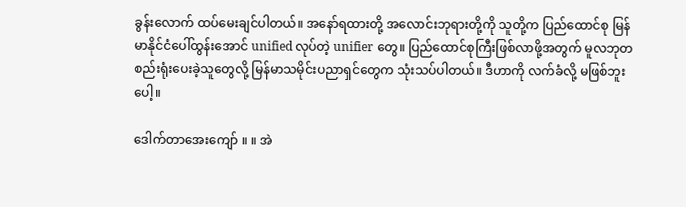ခွန်းလောက် ထပ်မေးချင်ပါတယ်။ အနော်ရထားတို့ အလောင်းဘုရားတို့ကို သူတို့က ပြည်ထောင်စု မြန်မာနိုင်ငံပေါ်ထွန်းအောင် unified လုပ်တဲ့ unifier တွေ။ ပြည်ထောင်စုကြီးဖြစ်လာဖို့အတွက် မူလဘုတ စည်းရုံးပေးခဲ့သူတွေလို့ မြန်မာသမိုင်းပညာရှင်တွေက သုံးသပ်ပါတယ်။ ဒီဟာကို လက်ခံလို့ မဖြစ်ဘူးပေါ့။

ဒေါက်တာအေးကျော် ။ ။ အဲ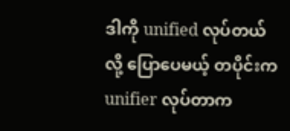ဒါကို unified လုပ်တယ်လို့ ပြောပေမယ့် တပိုင်းက unifier လုပ်တာက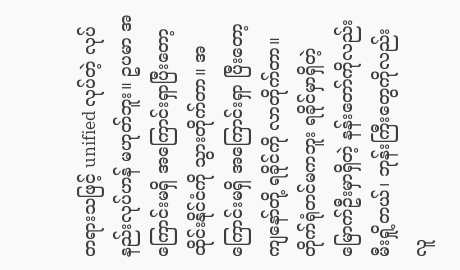တရားသဖြင့် unified လုပ်တဲ့ လုပ်နည်းလုပ်ဟန် မဟုတ်ဘူး။ ဥပမာ အကြောင်းမရှိ အကြောင်းရှာပြီးတော့ ထိုင်းနိုင်ငံကို သွားတိုက်တာ။ အကြောင်းမရှိ အကြောင်းရှာ ပြီးတော့ ကျနော်တို့ ရခိုင်ကို လာတိုက်တာ။ တိုက်ရုံတင်မကဘူး ရခိုင်မှာရှိတဲ့ မြောက်ဦးမှာရှိတဲ့ နန်းတော်ကိုလည်း မီးရှို့တယ်၊ ဘုန်းကြီးတွေကိုလည်း လူ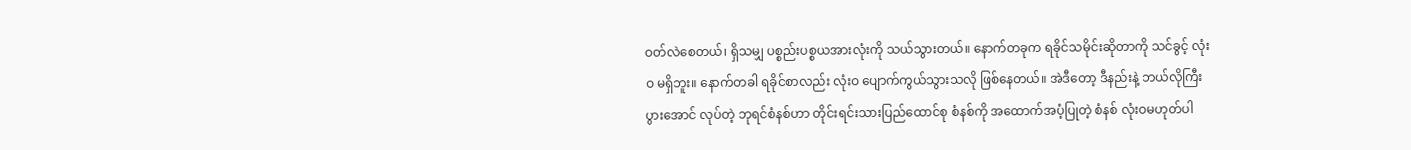ဝတ်လဲစေတယ်၊ ရှိသမျှ ပစ္စည်းပစ္စယအားလုံးကို သယ်သွားတယ်။ နောက်တခုက ရခိုင်သမိုင်းဆိုတာကို သင်ခွင့် လုံးဝ မရှိဘူး။ နောက်တခါ ရခိုင်စာလည်း လုံးဝ ပျောက်ကွယ်သွားသလို ဖြစ်နေတယ်။ အဲဒီတော့ ဒီနည်းနဲ့ ဘယ်လိုကြီးပွားအောင် လုပ်တဲ့ ဘုရင်စံနစ်ဟာ တိုင်းရင်းသားပြည်ထောင်စု စံနစ်ကို အထောက်အပံ့ပြုတဲ့ စံနစ် လုံးဝမဟုတ်ပါ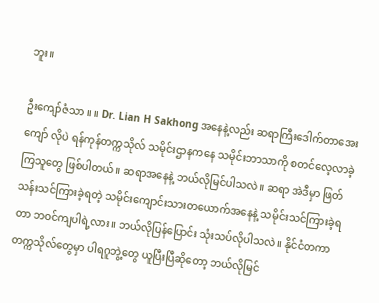ဘူး။

ဦးကျော်ဇံသာ ။ ။ Dr. Lian H Sakhong အနေနဲ့လည်း ဆရာကြီးဒေါက်တာအေးကျော် လိုပဲ ရန်ကုန်တက္ကသိုလ် သမိုင်းဌာနကနေ သမိုင်းဘာသာကို စတင်လေ့လာခဲ့ကြသူတွေ ဖြစ်ပါတယ်။ ဆရာအနေနဲ့ ဘယ်လိုမြင်ပါသလဲ။ ဆရာ အဲဒီမှာ ဖြတ်သန်းသင်ကြားခဲ့ရတဲ့ သမိုင်းကျောင်းသားတယောက်အနေနဲ့ သမိုင်းသင်ကြားခဲ့ရတာ ဘဝင်ကျပါရဲ့လား။ ဘယ်လိုပြန်ပြောင်း သုံးသပ်လိုပါသလဲ။ နိုင်ငံတကာ တက္ကသိုလ်တွေမှာ ပါရဂူဘွဲ့တွေ ယူပြီးပြီဆိုတော့ ဘယ်လိုမြင်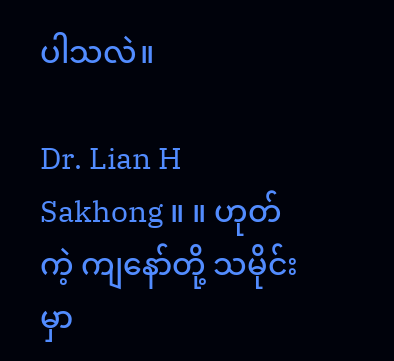ပါသလဲ။

Dr. Lian H Sakhong ။ ။ ဟုတ်ကဲ့ ကျနော်တို့ သမိုင်းမှာ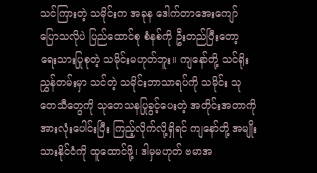သင်ကြားတဲ့ သမိုင်းက အခုန ဒေါက်တာအေးကျော် ပြောသလိုပဲ ပြည်ထောင်စု စံနစ်ကို ဦးတည်ပြီးတော့ ရေးသားပြုစုတဲ့ သမိုင်းမဟုတ်ဘူး။ ကျနော်တို့ သင်ရိုးညွှန်တမ်းမှာ သင်တဲ့ သမိုင်းဘာသာရပ်ကို သမိုင်း သုတေသီတွေကို သုတေသနပြုခွင့်ပေးတဲ့ အတိုင်းအတာကို အားလုံးပေါင်းပြီး ကြည့်လိုက်လို့ရှိရင် ကျနော်တို့ အမျိုးသားနိုင်ငံကို ထူထောင်ဖို့၊ ဒါမှမဟုတ် ဗမာအ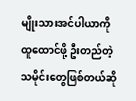မျိုးသားအင်ပါယာကို ထူထောင်ဖို့ ဦးတည်တဲ့ သမိုင်းတွေဖြစ်တယ်ဆို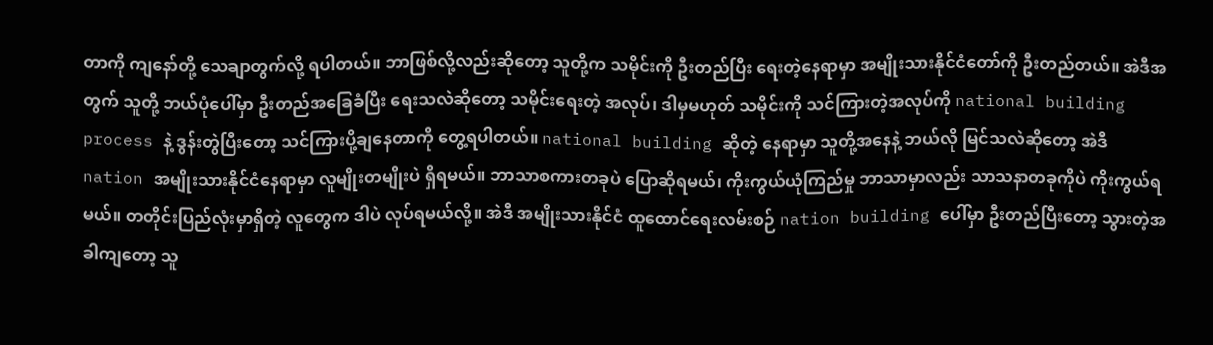တာကို ကျနော်တို့ သေချာတွက်လို့ ရပါတယ်။ ဘာဖြစ်လို့လည်းဆိုတော့ သူတို့က သမိုင်းကို ဦးတည်ပြီး ရေးတဲ့နေရာမှာ အမျိုးသားနိုင်ငံတော်ကို ဦးတည်တယ်။ အဲဒီအတွက် သူတို့ ဘယ်ပုံပေါ်မှာ ဦးတည်အခြေခံပြီး ရေးသလဲဆိုတော့ သမိုင်းရေးတဲ့ အလုပ်၊ ဒါမှမဟုတ် သမိုင်းကို သင်ကြားတဲ့အလုပ်ကို national building process နဲ့ ဒွန်းတွဲပြီးတော့ သင်ကြားပို့ချနေတာကို တွေ့ရပါတယ်။ national building ဆိုတဲ့ နေရာမှာ သူတို့အနေနဲ့ ဘယ်လို မြင်သလဲဆိုတော့ အဲဒီ nation အမျိုးသားနိုင်ငံနေရာမှာ လူမျိုးတမျိုးပဲ ရှိရမယ်။ ဘာသာစကားတခုပဲ ပြောဆိုရမယ်၊ ကိုးကွယ်ယုံကြည်မှု ဘာသာမှာလည်း သာသနာတခုကိုပဲ ကိုးကွယ်ရမယ်။ တတိုင်းပြည်လုံးမှာရှိတဲ့ လူတွေက ဒါပဲ လုပ်ရမယ်လို့။ အဲဒီ အမျိုးသားနိုင်ငံ ထူထောင်ရေးလမ်းစဉ် nation building ပေါ်မှာ ဦးတည်ပြီးတော့ သွားတဲ့အခါကျတော့ သူ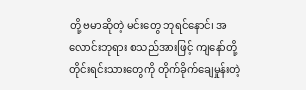တို့ ဗမာဆိုတဲ့ မင်းတွေ ဘုရင်နောင်၊ အလောင်းဘုရား စသည်အားဖြင့် ကျနော်တို့ တိုင်းရင်းသားတွေကို တိုက်ခိုက်ချေမှုန်းတဲ့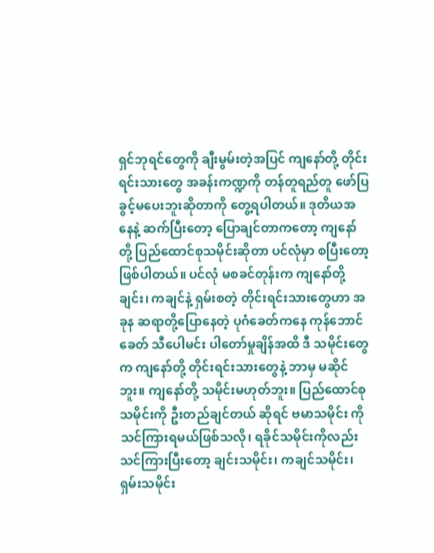ရှင်ဘုရင်တွေကို ချီးမွမ်းတဲ့အပြင် ကျနော်တို့ တိုင်းရင်းသားတွေ အခန်းကဏ္ဍကို တန်တူရည်တူ ဖော်ပြခွင့်မပေးဘူးဆိုတာကို တွေ့ရပါတယ်။ ဒုတိယအနေနဲ့ ဆက်ပြီးတော့ ပြောချင်တာကတော့ ကျနော်တို့ ပြည်ထောင်စုသမိုင်းဆိုတာ ပင်လုံမှာ စပြီးတော့ ဖြစ်ပါတယ်။ ပင်လုံ မစခင်တုန်းက ကျနော်တို့ ချင်း၊ ကချင်နဲ့ ရှမ်းစတဲ့ တိုင်းရင်းသားတွေဟာ အခုန ဆရာတို့ပြောနေတဲ့ ပုဂံခေတ်ကနေ ကုန်ဘောင်ခေတ် သီပေါမင်း ပါတော်မှုချိန်အထိ ဒီ သမိုင်းတွေက ကျနော်တို့ တိုင်းရင်းသားတွေနဲ့ ဘာမှ မဆိုင်ဘူး။ ကျနော်တို့ သမိုင်းမဟုတ်ဘူး။ ပြည်ထောင်စုသမိုင်းကို ဦးတည်ချင်တယ် ဆိုရင် ဗမာသမိုင်း ကို သင်ကြားရမယ်ဖြစ်သလို၊ ရခိုင်သမိုင်းကိုလည်း သင်ကြားပြီးတော့ ချင်းသမိုင်း၊ ကချင်သမိုင်း၊ ရှမ်းသမိုင်း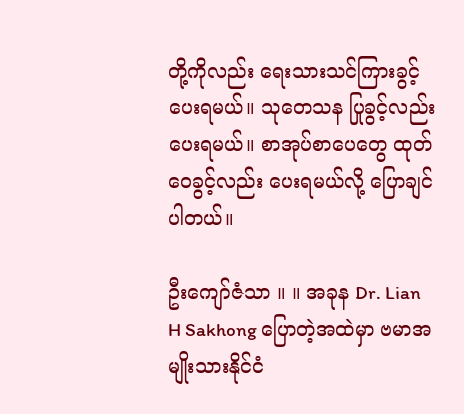တို့ကိုလည်း ရေးသားသင်ကြားခွင့် ပေးရမယ်။ သုတေသန ပြုခွင့်လည်း ပေးရမယ်။ စာအုပ်စာပေတွေ ထုတ်ဝေခွင့်လည်း ပေးရမယ်လို့ ပြောချင်ပါတယ်။

ဦးကျော်ဇံသာ ။ ။ အခုန Dr. Lian H Sakhong ပြောတဲ့အထဲမှာ ဗမာအမျိုးသားနိုင်ငံ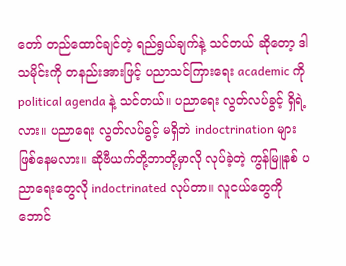တော် တည်ထောင်ချင်တဲ့ ရည်ရွယ်ချက်နဲ့ သင်တယ် ဆိုတော့ ဒါ သမိုင်းကို တနည်းအားဖြင့် ပညာသင်ကြားရေး academic ကို political agenda နဲ့ သင်တယ်။ ပညာရေး လွတ်လပ်ခွင့် ရှိရဲ့လား။ ပညာရေး လွတ်လပ်ခွင့် မရှိဘဲ indoctrination များ ဖြစ်နေမလား။ ဆိုဗီယက်တို့ဘာတို့မှာလို လုပ်ခဲ့တဲ့ ကွန်မြူနစ် ပညာရေးတွေလို indoctrinated လုပ်တာ။ လူငယ်တွေကို ဘောင်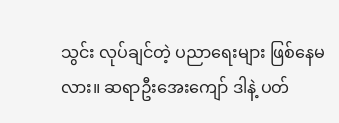သွင်း လုပ်ချင်တဲ့ ပညာရေးများ ဖြစ်နေမလား။ ဆရာဦးအေးကျော် ဒါနဲ့ ပတ်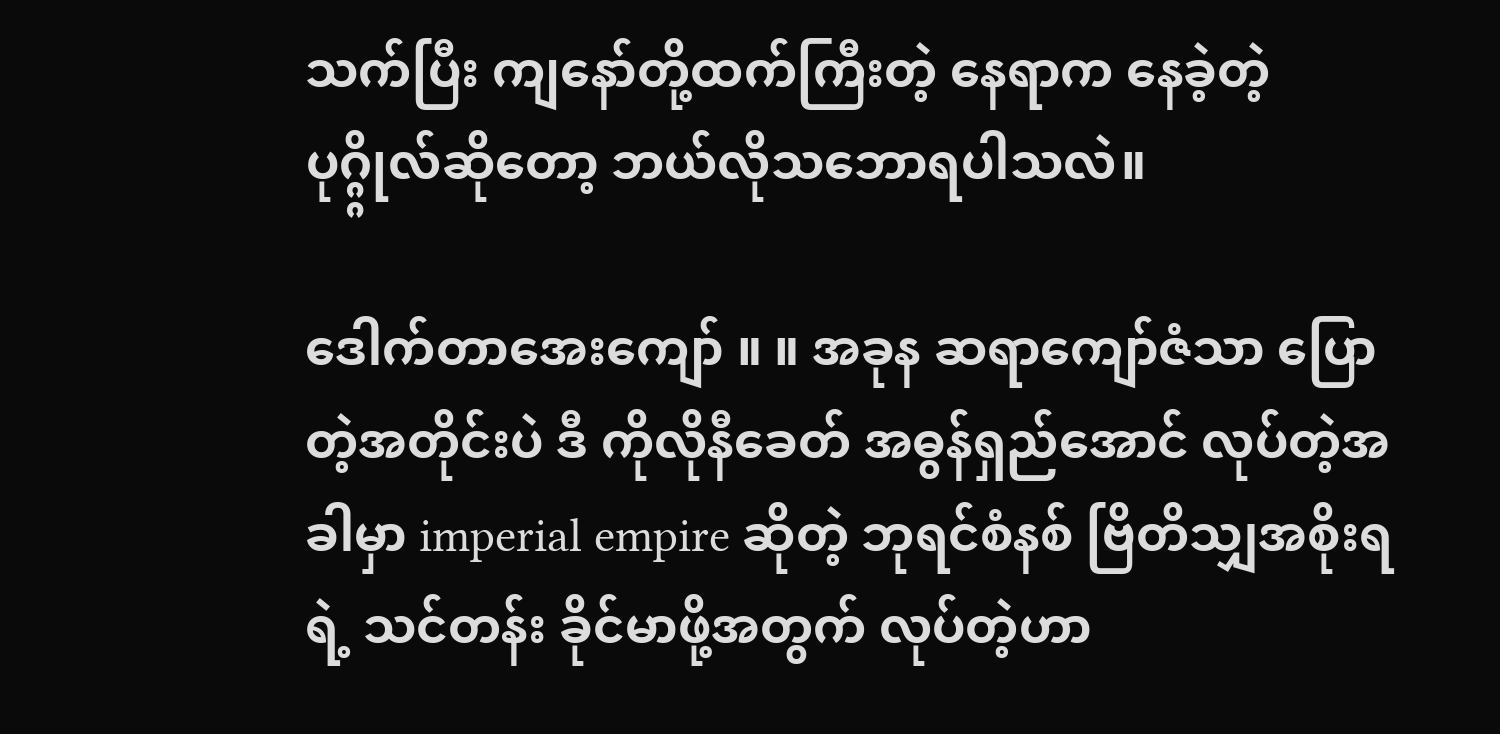သက်ပြီး ကျနော်တို့ထက်ကြီးတဲ့ နေရာက နေခဲ့တဲ့ ပုဂ္ဂ္ဂိုလ်ဆိုတော့ ဘယ်လိုသဘောရပါသလဲ။

ဒေါက်တာအေးကျော် ။ ။ အခုန ဆရာကျော်ဇံသာ ပြောတဲ့အတိုင်းပဲ ဒီ ကိုလိုနီခေတ် အဓွန်ရှည်အောင် လုပ်တဲ့အခါမှာ imperial empire ဆိုတဲ့ ဘုရင်စံနစ် ဗြိတိသျှအစိုးရရဲ့ သင်တန်း ခိုင်မာဖို့အတွက် လုပ်တဲ့ဟာ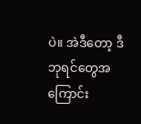ပဲ။ အဲဒီတော့ ဒီ ဘုရင်တွေအကြောင်း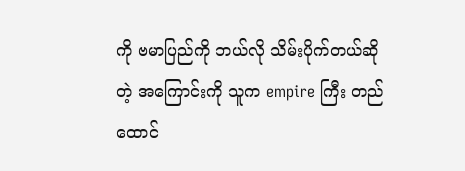ကို ဗမာပြည်ကို ဘယ်လို သိမ်းပိုက်တယ်ဆိုတဲ့ အကြောင်းကို သူက empire ကြီး တည်ထောင်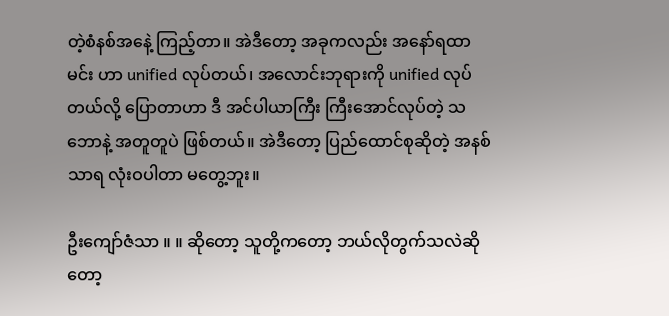တဲ့စံနစ်အနေဲ့ ကြည့်တာ။ အဲဒီတော့ အခုကလည်း အနော်ရထာမင်း ဟာ unified လုပ်တယ်၊ အလောင်းဘုရားကို unified လုပ်တယ်လို့ ပြောတာဟာ ဒီ အင်ပါယာကြီး ကြီးအောင်လုပ်တဲ့ သဘောနဲ့ အတူတူပဲ ဖြစ်တယ်။ အဲဒီတော့ ပြည်ထောင်စုဆိုတဲ့ အနစ်သာရ လုံးဝပါတာ မတွေ့ဘူး။

ဦးကျော်ဇံသာ ။ ။ ဆိုတော့ သူတို့ကတော့ ဘယ်လိုတွက်သလဲဆိုတော့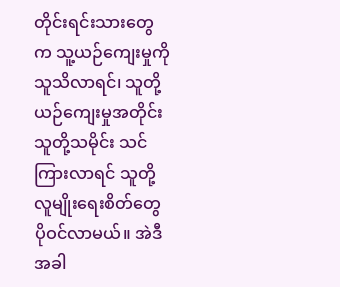တိုင်းရင်းသားတွေက သူ့ယဉ်ကျေးမှုကို သူသိလာရင်၊ သူတို့ ယဉ်ကျေးမှုအတိုင်း သူတို့သမိုင်း သင်ကြားလာရင် သူတို့ လူမျိုးရေးစိတ်တွေ ပိုဝင်လာမယ်။ အဲဒီအခါ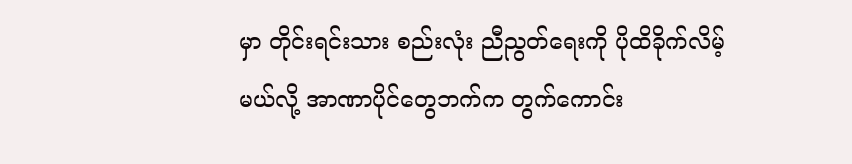မှာ တိုင်းရင်းသား စည်းလုံး ညီညွတ်ရေးကို ပိုထိခိုက်လိမ့်မယ်လို့ အာဏာပိုင်တွေဘက်က တွက်ကောင်း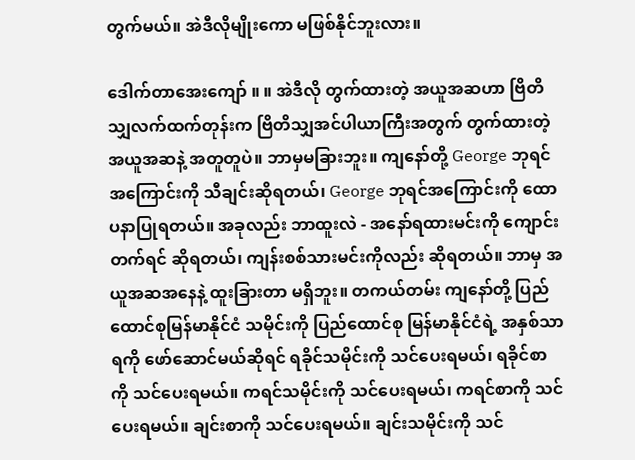တွက်မယ်။ အဲဒီလိုမျိုးကော မဖြစ်နိုင်ဘူးလား။

ဒေါက်တာအေးကျော် ။ ။ အဲဒီလို တွက်ထားတဲ့ အယူအဆဟာ ဗြိတိသျှလက်ထက်တုန်းက ဗြိတိသျှအင်ပါယာကြီးအတွက် တွက်ထားတဲ့ အယူအဆနဲ့ အတူတူပဲ။ ဘာမှမခြားဘူး။ ကျနော်တို့ George ဘုရင်အကြောင်းကို သီချင်းဆိုရတယ်၊ George ဘုရင်အကြောင်းကို ထောပနာပြုရတယ်။ အခုလည်း ဘာထူးလဲ - အနော်ရထားမင်းကို ကျောင်းတက်ရင် ဆိုရတယ်၊ ကျန်းစစ်သားမင်းကိုလည်း ဆိုရတယ်။ ဘာမှ အယူအဆအနေနဲ့ ထူးခြားတာ မရှိဘူး။ တကယ်တမ်း ကျနော်တို့ ပြည်ထောင်စုမြန်မာနိုင်ငံ သမိုင်းကို ပြည်ထောင်စု မြန်မာနိုင်ငံရဲ့ အနှစ်သာရကို ဖော်ဆောင်မယ်ဆိုရင် ရခိုင်သမိုင်းကို သင်ပေးရမယ်၊ ရခိုင်စာကို သင်ပေးရမယ်။ ကရင်သမိုင်းကို သင်ပေးရမယ်၊ ကရင်စာကို သင်ပေးရမယ်။ ချင်းစာကို သင်ပေးရမယ်။ ချင်းသမိုင်းကို သင်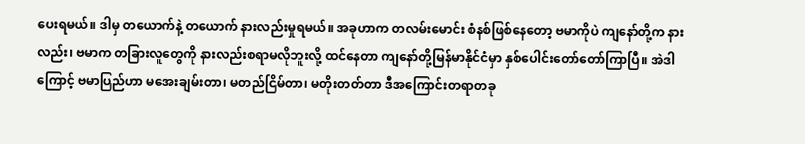ပေးရမယ်။ ဒါမှ တယောက်နဲ့ တယောက် နားလည်းမှုရမယ်။ အခုဟာက တလမ်းမောင်း စံနစ်ဖြစ်နေတော့ ဗမာကိုပဲ ကျနော်တို့က နားလည်း၊ ဗမာက တခြားလူတွေကို နားလည်းစရာမလိုဘူးလို့ ထင်နေတာ ကျနော်တို့မြန်မာနိုင်ငံမှာ နှစ်ပေါင်းတော်တော်ကြာပြီ။ အဲဒါကြောင့် ဗမာပြည်ဟာ မအေးချမ်းတာ၊ မတည်ငြိမ်တာ၊ မတိုးတတ်တာ ဒီအကြောင်းတရာတခု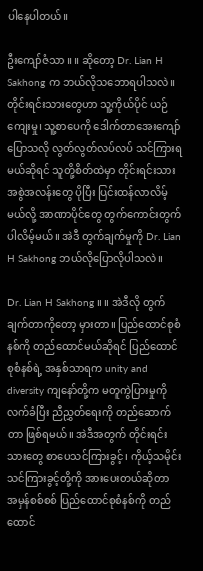ပါနေပါတယ်။

ဦးကျော်ဇံသာ ။ ။ ဆိုတော့ Dr. Lian H Sakhong က ဘယ်လိုသဘောရပါသလဲ။ တိုင်းရင်းသားတွေဟာ သူ့ကိုယ်ပိုင် ယဉ်ကျေးမှု၊ သူ့စာပေကို ဒေါက်တာအေးကျော် ပြောသလို လွတ်လွတ်လပ်လပ် သင်ကြားရမယ်ဆိုရင် သူတို့စိတ်ထဲမှာ တိုင်းရင်းသား အစွဲအလန်းတွေ ပိုပြီး ပြင်းထန်လာလိမ့်မယ်လို့ အာဏာပိုင်တွေ တွက်ကောင်းတွက်ပါလိမ့်မယ်။ အဲဒီ တွက်ချက်မှုကို Dr. Lian H Sakhong ဘယ်လိုပြောလိုပါသလဲ။

Dr. Lian H Sakhong ။ ။ အဲဒီလို တွက်ချက်တာကိုတော့ မှားတာ။ ပြည်ထောင်စုစံနစ်ကို တည်ထောင်မယ်ဆိုရင် ပြည်ထောင်စုစံနစ်ရဲ့ အနှစ်သာရက unity and diversity ကျနော်တို့က မတူကွဲပြားမှုကို လက်ခံပြီး ညီညွှတ်ရေးကို တည်ဆောက်တာ ဖြစ်ရမယ်။ အဲဒီအတွက် တိုင်းရင်းသားတွေ စာပေသင်ကြားခွင့်၊ ကိုယ့်သမိုင်း သင်ကြားခွင့်တို့ကို အားပေးတယ်ဆိုတာ အမှန်စစ်စစ် ပြည်ထောင်စုစံနစ်ကို တည်ထောင်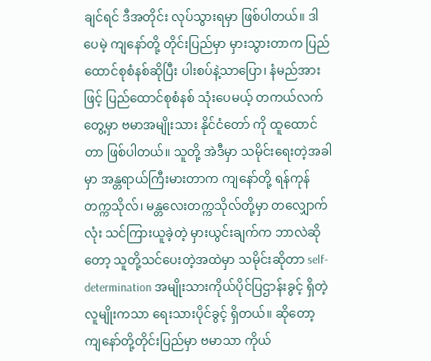ချင်ရင် ဒီအတိုင်း လုပ်သွားရမှာ ဖြစ်ပါတယ်။ ဒါပေမဲ့ ကျနော်တို့ တိုင်းပြည်မှာ မှားသွားတာက ပြည်ထောင်စုစံနစ်ဆိုပြီး ပါးစပ်နဲ့သာပြော၊ နံမည်အားဖြင့် ပြည်ထောင်စုစံနစ် သုံးပေမယ့် တကယ်လက်တွေ့မှာ ဗမာအမျိုးသား နိုင်ငံတော် ကို ထူထောင်တာ ဖြစ်ပါတယ်။ သူတို့ အဲဒီမှာ သမိုင်းရေးတဲ့အခါမှာ အန္တရာယ်ကြီးမားတာက ကျနော်တို့ ရန်ကုန်တက္ကသိုလ်၊ မန္တလေးတက္ကသိုလ်တို့မှာ တလျှောက်လုံး သင်ကြားယူခဲ့တဲ့ မှားယွင်းချက်က ဘာလဲဆိုတော့ သူတို့သင်ပေးတဲ့အထဲမှာ သမိုင်းဆိုတာ self-determination အမျိုးသားကိုယ်ပိုင်ပြဌာန်းခွင့် ရှိတဲ့ လူမျိုးကသာ ရေးသားပိုင်ခွင့် ရှိတယ်။ ဆိုတော့ ကျနော်တို့တိုင်းပြည်မှာ ဗမာသာ ကိုယ်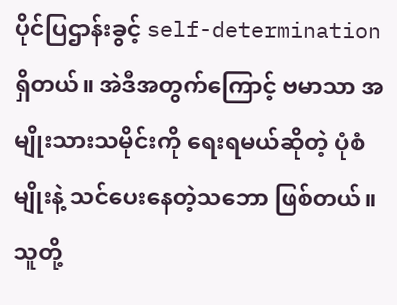ပိုင်ပြဌာန်းခွင့် self-determination ရှိတယ်။ အဲဒီအတွက်ကြောင့် ဗမာသာ အမျိုးသားသမိုင်းကို ရေးရမယ်ဆိုတဲ့ ပုံစံမျိုးနဲ့ သင်ပေးနေတဲ့သဘော ဖြစ်တယ်။ သူတို့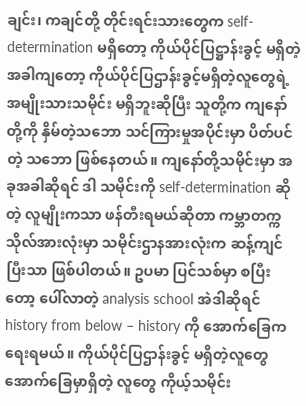ချင်း၊ ကချင်တို့ တိုင်းရင်းသားတွေက self-determination မရှိတော့ ကိုယ်ပိုင်ပြဋ္ဌာန်းခွင့် မရှိတဲ့အခါကျတော့ ကိုယ်ပိုင်ပြဌာန်းခွင့်မရှိတဲ့လူတွေရဲ့ အမျိုးသားသမိုင်း မရှိဘူးဆိုပြီး သူတို့က ကျနော်တို့ကို နှိမ်တဲ့သဘော သင်ကြားမှုအပိုင်းမှာ ပိတ်ပင်တဲ့ သဘော ဖြစ်နေတယ်။ ကျနော်တို့သမိုင်းမှာ အခုအခါဆိုရင် ဒါ သမိုင်းကို self-determination ဆိုတဲ့ လူမျိုးကသာ ဖန်တီးရမယ်ဆိုတာ ကမ္ဘာတက္ကသိုလ်အားလုံးမှာ သမိုင်းဌာနအားလုံးက ဆန့်ကျင်ပြီးသာ ဖြစ်ပါတယ်။ ဥပမာ ပြင်သစ်မှာ စပြီးတော့ ပေါ်လာတဲ့ analysis school အဲဒါဆိုရင် history from below – history ကို အောက်ခြေက ရေးရမယ်။ ကိုယ်ပိုင်ပြဌာန်းခွင့် မရှိတဲ့လူတွေ အောက်ခြေမှာရှိတဲ့ လူတွေ ကိုယ့်သမိုင်း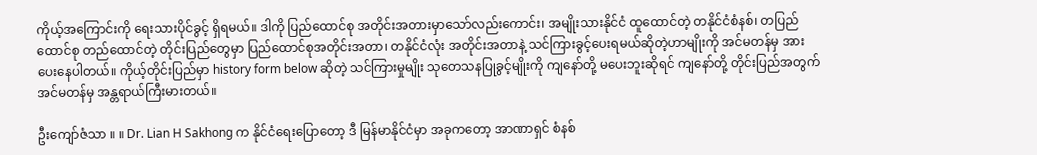ကိုယ့်အကြောင်းကို ရေးသားပိုင်ခွင့် ရှိရမယ်။ ဒါကို ပြည်ထောင်စု အတိုင်းအတားမှာသော်လည်းကောင်း၊ အမျိုးသားနိုင်ငံ ထူထောင်တဲ့ တနိုင်ငံစံနစ်၊ တပြည်ထောင်စု တည်ထောင်တဲ့ တိုင်းပြည်တွေမှာ ပြည်ထောင်စုအတိုင်းအတာ၊ တနိုင်ငံလုံး အတိုင်းအတာနဲ့ သင်ကြားခွင့်ပေးရမယ်ဆိုတဲ့ဟာမျိုးကို အင်မတန်မှ အားပေးနေပါတယ်။ ကိုယ့်တိုင်းပြည်မှာ history form below ဆိုတဲ့ သင်ကြားမှုမျိုး သုတေသနပြုခွင့်မျိုးကို ကျနော်တို့ မပေးဘူးဆိုရင် ကျနော်တို့ တိုင်းပြည်အတွက် အင်မတန်မှ အန္တရာယ်ကြီးမားတယ်။

ဦးကျော်ဇံသာ ။ ။ Dr. Lian H Sakhong က နိုင်ငံရေးပြောတော့ ဒီ မြန်မာနိုင်ငံမှာ အခုကတော့ အာဏာရှင် စံနစ်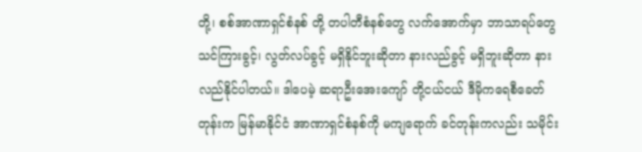တို့၊ စစ်အာဏာရှင်စံနစ် တို့ တပါတီစံနစ်တွေ လက်အောက်မှာ ဘာသာရပ်တွေ သင်ကြားခွင့်၊ လွတ်လပ်ခွင့် မရှိနိုင်ဘူးဆိုတာ နားလည်ခွင့် မရှိဘူးဆိုတာ နားလည်နိုင်ပါတယ်။ ဒါပေမဲ့ ဆရာဦးအေးကျော် တို့ငယ်ငယ် ဒီမိုကရေစီခေတ်တုန်းက မြန်မာနိုင်ငံ အာဏာရှင်စံနစ်ကို မကျရောက် ခင်တုန်းကလည်း သမိုင်း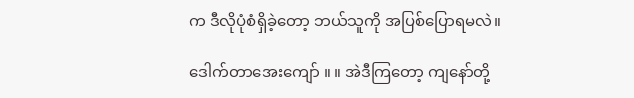က ဒီလိုပုံစံရှိခဲ့တော့ ဘယ်သူကို အပြစ်ပြောရမလဲ။

ဒေါက်တာအေးကျော် ။ ။ အဲဒီကြတော့ ကျနော်တို့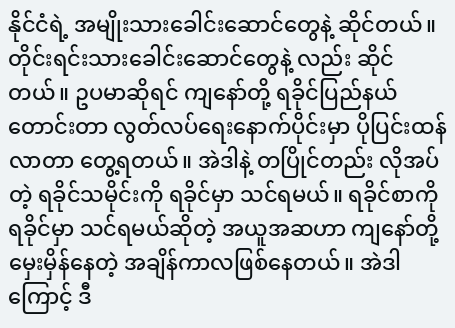နိုင်ငံရဲ့ အမျိုးသားခေါင်းဆောင်တွေနဲ့ ဆိုင်တယ်။ တိုင်းရင်းသားခေါင်းဆောင်တွေနဲ့ လည်း ဆိုင်တယ်။ ဥပမာဆိုရင် ကျနော်တို့ ရခိုင်ပြည်နယ်တောင်းတာ လွတ်လပ်ရေးနောက်ပိုင်းမှာ ပိုပြင်းထန်လာတာ တွေ့ရတယ်။ အဲဒါနဲ့ တပြိုင်တည်း လိုအပ်တဲ့ ရခိုင်သမိုင်းကို ရခိုင်မှာ သင်ရမယ်။ ရခိုင်စာကို ရခိုင်မှာ သင်ရမယ်ဆိုတဲ့ အယူအဆဟာ ကျနော်တို့ မှေးမှိန်နေတဲ့ အချိန်ကာလဖြစ်နေတယ်။ အဲဒါကြောင့် ဒီ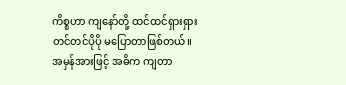ကိစ္စဟာ ကျနော်တို့ ထင်ထင်ရှားရှား တင်တင်ပိုပို မပြောတာဖြစ်တယ်။ အမှန်အားဖြင့် အဓိက ကျတာ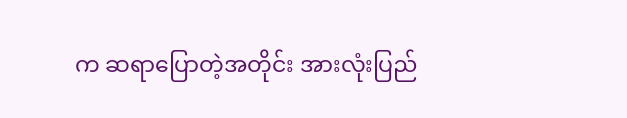က ဆရာပြောတဲ့အတိုင်း အားလုံးပြည်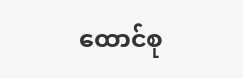ထောင်စု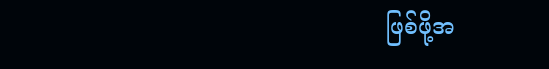ဖြစ်ဖို့အ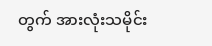တွက် အားလုံးသမိုင်း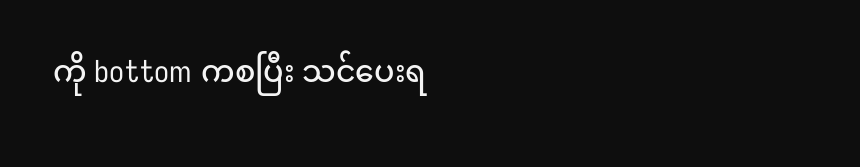ကို bottom ကစပြီး သင်ပေးရ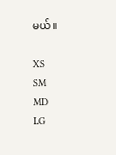မယ်။

XS
SM
MD
LG